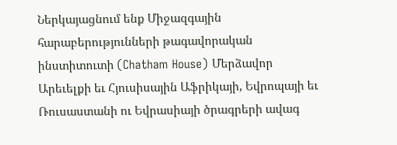Ներկայացնում ենք Միջազգային հարաբերությունների թագավորական ինստիտուտի (Chatham House) Մերձավոր Արեւելքի եւ Հյուսիսային Աֆրիկայի, Եվրոպայի եւ Ռուսաստանի ու Եվրասիայի ծրագրերի ավագ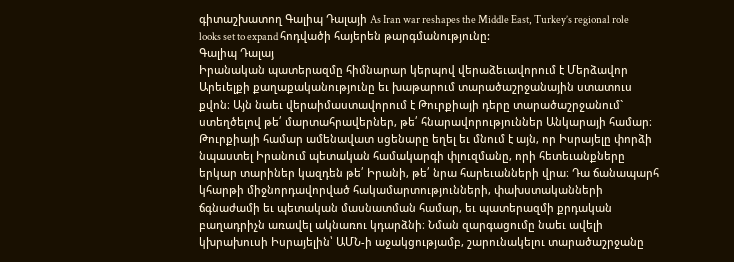գիտաշխատող Գալիպ Դալայի As Iran war reshapes the Middle East, Turkey’s regional role looks set to expand հոդվածի հայերեն թարգմանությունը:
Գալիպ Դալայ
Իրանական պատերազմը հիմնարար կերպով վերաձեւավորում է Մերձավոր Արեւելքի քաղաքականությունը եւ խաթարում տարածաշրջանային ստատուս քվոն։ Այն նաեւ վերաիմաստավորում է Թուրքիայի դերը տարածաշրջանում` ստեղծելով թե՛ մարտահրավերներ, թե՛ հնարավորություններ Անկարայի համար։
Թուրքիայի համար ամենավատ սցենարը եղել եւ մնում է այն, որ Իսրայելը փորձի նպաստել Իրանում պետական համակարգի փլուզմանը, որի հետեւանքները երկար տարիներ կազդեն թե՛ Իրանի, թե՛ նրա հարեւանների վրա։ Դա ճանապարհ կհարթի միջնորդավորված հակամարտությունների, փախստականների ճգնաժամի եւ պետական մասնատման համար, եւ պատերազմի քրդական բաղադրիչն առավել ակնառու կդարձնի։ Նման զարգացումը նաեւ ավելի կխրախուսի Իսրայելին՝ ԱՄՆ-ի աջակցությամբ, շարունակելու տարածաշրջանը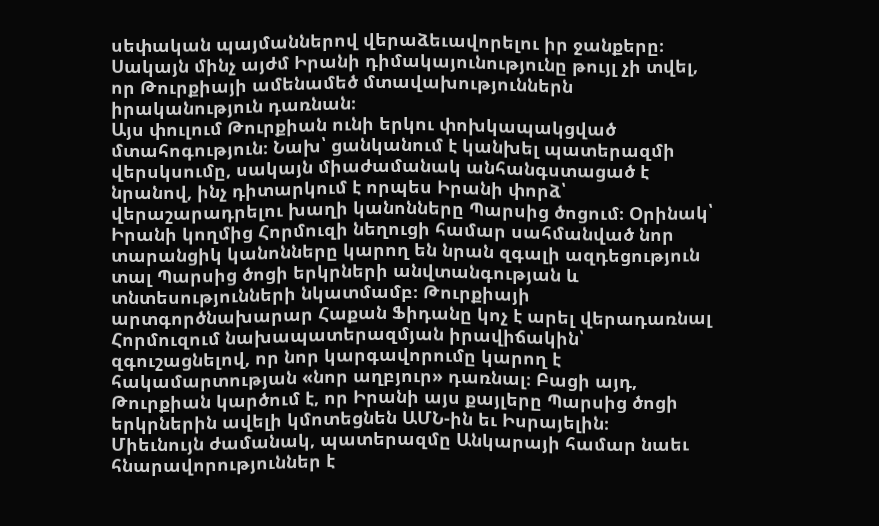սեփական պայմաններով վերաձեւավորելու իր ջանքերը։ Սակայն մինչ այժմ Իրանի դիմակայունությունը թույլ չի տվել, որ Թուրքիայի ամենամեծ մտավախություններն իրականություն դառնան։
Այս փուլում Թուրքիան ունի երկու փոխկապակցված մտահոգություն։ Նախ՝ ցանկանում է կանխել պատերազմի վերսկսումը, սակայն միաժամանակ անհանգստացած է նրանով, ինչ դիտարկում է որպես Իրանի փորձ՝ վերաշարադրելու խաղի կանոնները Պարսից ծոցում։ Օրինակ՝ Իրանի կողմից Հորմուզի նեղուցի համար սահմանված նոր տարանցիկ կանոնները կարող են նրան զգալի ազդեցություն տալ Պարսից ծոցի երկրների անվտանգության և տնտեսությունների նկատմամբ։ Թուրքիայի արտգործնախարար Հաքան Ֆիդանը կոչ է արել վերադառնալ Հորմուզում նախապատերազմյան իրավիճակին՝ զգուշացնելով, որ նոր կարգավորումը կարող է հակամարտության «նոր աղբյուր» դառնալ։ Բացի այդ, Թուրքիան կարծում է, որ Իրանի այս քայլերը Պարսից ծոցի երկրներին ավելի կմոտեցնեն ԱՄՆ-ին եւ Իսրայելին։
Միեւնույն ժամանակ, պատերազմը Անկարայի համար նաեւ հնարավորություններ է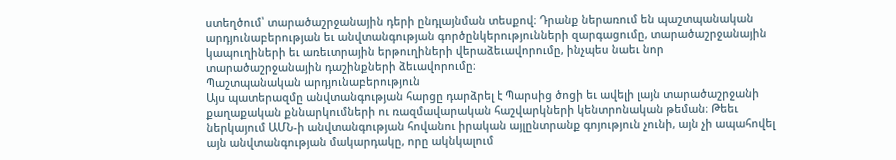ստեղծում՝ տարածաշրջանային դերի ընդլայնման տեսքով։ Դրանք ներառում են պաշտպանական արդյունաբերության եւ անվտանգության գործընկերությունների զարգացումը, տարածաշրջանային կապուղիների եւ առեւտրային երթուղիների վերաձեւավորումը, ինչպես նաեւ նոր տարածաշրջանային դաշինքների ձեւավորումը։
Պաշտպանական արդյունաբերություն
Այս պատերազմը անվտանգության հարցը դարձրել է Պարսից ծոցի եւ ավելի լայն տարածաշրջանի քաղաքական քննարկումների ու ռազմավարական հաշվարկների կենտրոնական թեման։ Թեեւ ներկայում ԱՄՆ-ի անվտանգության հովանու իրական այլընտրանք գոյություն չունի, այն չի ապահովել այն անվտանգության մակարդակը, որը ակնկալում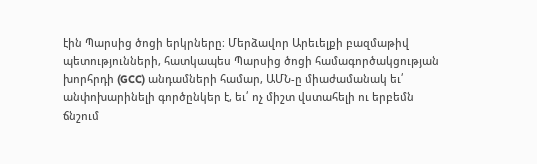էին Պարսից ծոցի երկրները։ Մերձավոր Արեւելքի բազմաթիվ պետությունների, հատկապես Պարսից ծոցի համագործակցության խորհրդի (GCC) անդամների համար, ԱՄՆ-ը միաժամանակ եւ՛ անփոխարինելի գործընկեր է, եւ՛ ոչ միշտ վստահելի ու երբեմն ճնշում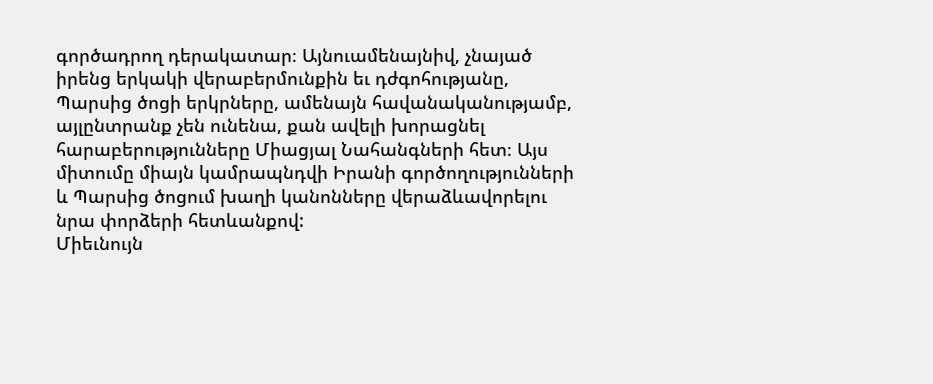գործադրող դերակատար։ Այնուամենայնիվ, չնայած իրենց երկակի վերաբերմունքին եւ դժգոհությանը, Պարսից ծոցի երկրները, ամենայն հավանականությամբ, այլընտրանք չեն ունենա, քան ավելի խորացնել հարաբերությունները Միացյալ Նահանգների հետ։ Այս միտումը միայն կամրապնդվի Իրանի գործողությունների և Պարսից ծոցում խաղի կանոնները վերաձևավորելու նրա փորձերի հետևանքով:
Միեւնույն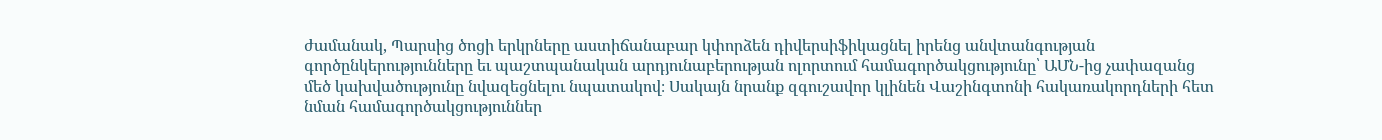ժամանակ, Պարսից ծոցի երկրները աստիճանաբար կփորձեն դիվերսիֆիկացնել իրենց անվտանգության գործընկերությունները եւ պաշտպանական արդյունաբերության ոլորտում համագործակցությունը՝ ԱՄՆ-ից չափազանց մեծ կախվածությունը նվազեցնելու նպատակով։ Սակայն նրանք զգուշավոր կլինեն Վաշինգտոնի հակառակորդների հետ նման համագործակցություններ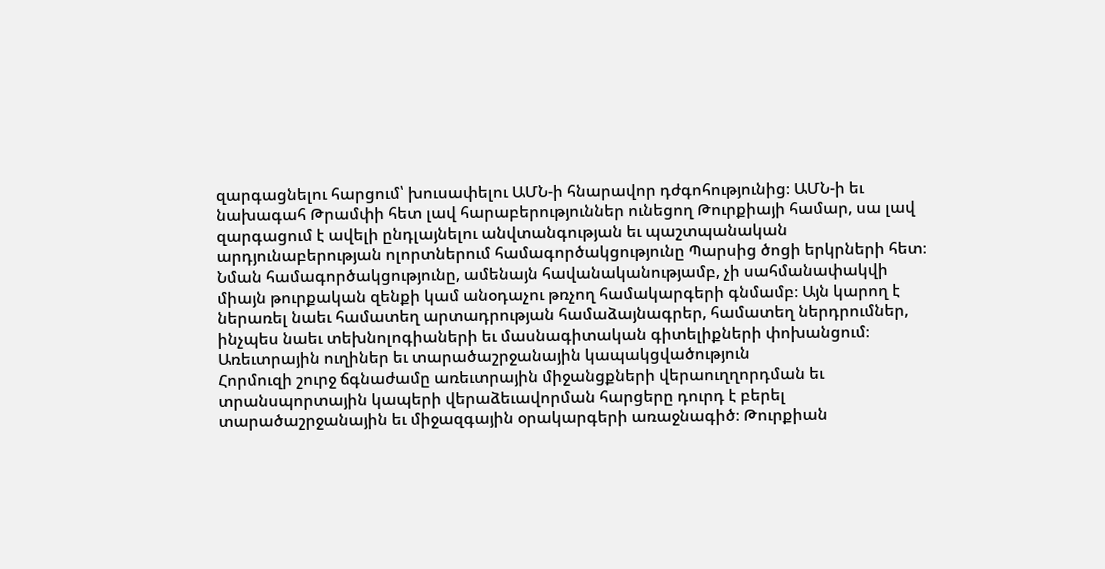զարգացնելու հարցում՝ խուսափելու ԱՄՆ-ի հնարավոր դժգոհությունից։ ԱՄՆ-ի եւ նախագահ Թրամփի հետ լավ հարաբերություններ ունեցող Թուրքիայի համար, սա լավ զարգացում է ավելի ընդլայնելու անվտանգության եւ պաշտպանական արդյունաբերության ոլորտներում համագործակցությունը Պարսից ծոցի երկրների հետ։
Նման համագործակցությունը, ամենայն հավանականությամբ, չի սահմանափակվի միայն թուրքական զենքի կամ անօդաչու թռչող համակարգերի գնմամբ։ Այն կարող է ներառել նաեւ համատեղ արտադրության համաձայնագրեր, համատեղ ներդրումներ, ինչպես նաեւ տեխնոլոգիաների եւ մասնագիտական գիտելիքների փոխանցում։
Առեւտրային ուղիներ եւ տարածաշրջանային կապակցվածություն
Հորմուզի շուրջ ճգնաժամը առեւտրային միջանցքների վերաուղղորդման եւ տրանսպորտային կապերի վերաձեւավորման հարցերը դուրդ է բերել տարածաշրջանային եւ միջազգային օրակարգերի առաջնագիծ։ Թուրքիան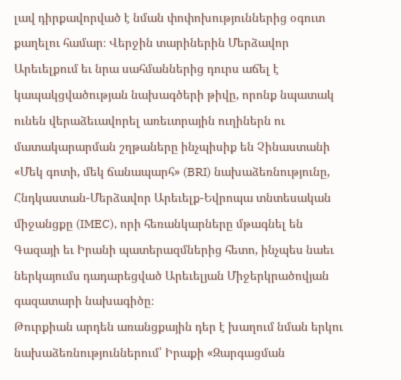լավ դիրքավորված է նման փոփոխություններից օգուտ քաղելու համար։ Վերջին տարիներին Մերձավոր Արեւելքում եւ նրա սահմաններից դուրս աճել է կապակցվածության նախագծերի թիվը, որոնք նպատակ ունեն վերաձեւավորել առեւտրային ուղիներն ու մատակարարման շղթաները ինչպիսիք են Չինաստանի «Մեկ գոտի, մեկ ճանապարհ» (BRI) նախաձեռնությունը, Հնդկաստան-Մերձավոր Արեւելք-Եվրոպա տնտեսական միջանցքը (IMEC), որի հեռանկարները մթագնել են Գազայի եւ Իրանի պատերազմներից հետո, ինչպես նաեւ ներկայումս դադարեցված Արեւելյան Միջերկրածովյան գազատարի նախագիծը։
Թուրքիան արդեն առանցքային դեր է խաղում նման երկու նախաձեռնություններում՝ Իրաքի «Զարգացման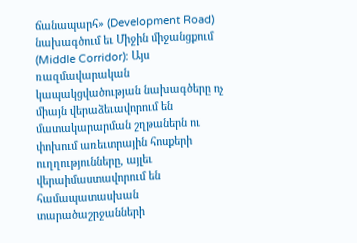ճանապարհ» (Development Road) նախագծում եւ Միջին միջանցքում (Middle Corridor)։ Այս ռազմավարական կապակցվածության նախագծերը ոչ միայն վերաձեւավորում են մատակարարման շղթաներն ու փոխում առեւտրային հոսքերի ուղղությունները, այլեւ վերաիմաստավորում են համապատասխան տարածաշրջանների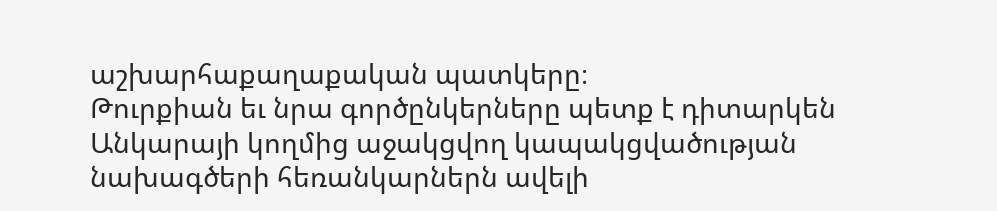աշխարհաքաղաքական պատկերը։
Թուրքիան եւ նրա գործընկերները պետք է դիտարկեն Անկարայի կողմից աջակցվող կապակցվածության նախագծերի հեռանկարներն ավելի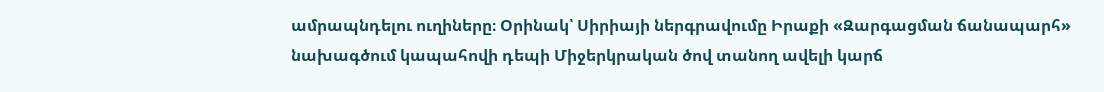ամրապնդելու ուղիները։ Օրինակ՝ Սիրիայի ներգրավումը Իրաքի «Զարգացման ճանապարհ» նախագծում կապահովի դեպի Միջերկրական ծով տանող ավելի կարճ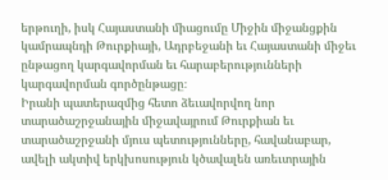երթուղի, իսկ Հայաստանի միացումը Միջին միջանցքին կամրապնդի Թուրքիայի, Ադրբեջանի եւ Հայաստանի միջեւ ընթացող կարգավորման եւ հարաբերությունների կարգավորման գործընթացը։
Իրանի պատերազմից հետո ձեւավորվող նոր տարածաշրջանային միջավայրում Թուրքիան եւ տարածաշրջանի մյուս պետությունները, հավանաբար, ավելի ակտիվ երկխոսություն կծավալեն առեւտրային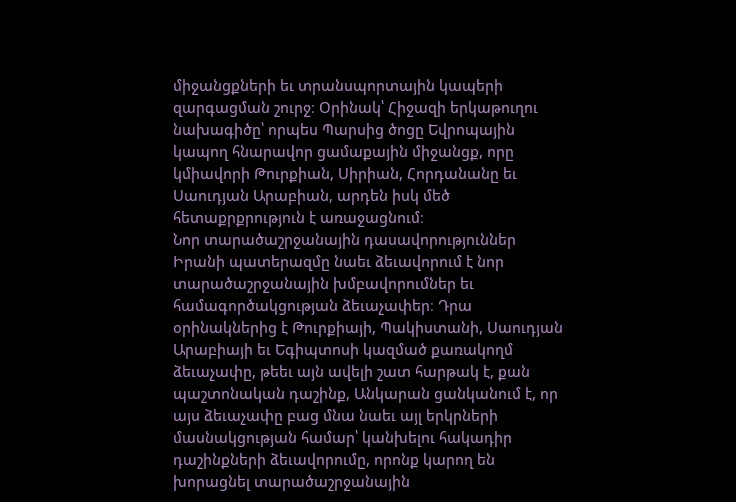միջանցքների եւ տրանսպորտային կապերի զարգացման շուրջ։ Օրինակ՝ Հիջազի երկաթուղու նախագիծը՝ որպես Պարսից ծոցը Եվրոպային կապող հնարավոր ցամաքային միջանցք, որը կմիավորի Թուրքիան, Սիրիան, Հորդանանը եւ Սաուդյան Արաբիան, արդեն իսկ մեծ հետաքրքրություն է առաջացնում։
Նոր տարածաշրջանային դասավորություններ
Իրանի պատերազմը նաեւ ձեւավորում է նոր տարածաշրջանային խմբավորումներ եւ համագործակցության ձեւաչափեր։ Դրա օրինակներից է Թուրքիայի, Պակիստանի, Սաուդյան Արաբիայի եւ Եգիպտոսի կազմած քառակողմ ձեւաչափը, թեեւ այն ավելի շատ հարթակ է, քան պաշտոնական դաշինք, Անկարան ցանկանում է, որ այս ձեւաչափը բաց մնա նաեւ այլ երկրների մասնակցության համար՝ կանխելու հակադիր դաշինքների ձեւավորումը, որոնք կարող են խորացնել տարածաշրջանային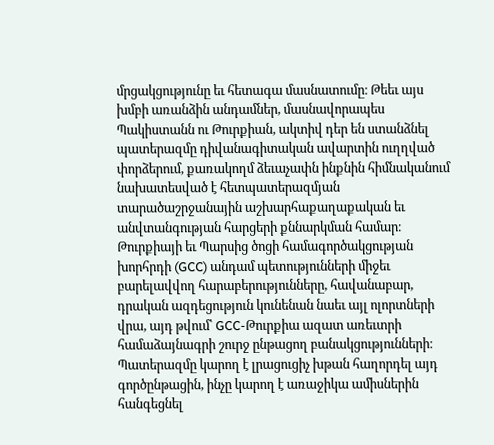մրցակցությունը եւ հետագա մասնատումը։ Թեեւ այս խմբի առանձին անդամներ, մասնավորապես Պակիստանն ու Թուրքիան, ակտիվ դեր են ստանձնել պատերազմը դիվանագիտական ավարտին ուղղված փորձերում, քառակողմ ձեւաչափն ինքնին հիմնականում նախատեսված է հետպատերազմյան տարածաշրջանային աշխարհաքաղաքական եւ անվտանգության հարցերի քննարկման համար։
Թուրքիայի եւ Պարսից ծոցի համագործակցության խորհրդի (GCC) անդամ պետությունների միջեւ բարելավվող հարաբերությունները, հավանաբար, դրական ազդեցություն կունենան նաեւ այլ ոլորտների վրա, այդ թվում՝ GCC-Թուրքիա ազատ առեւտրի համաձայնագրի շուրջ ընթացող բանակցությունների։ Պատերազմը կարող է լրացուցիչ խթան հաղորդել այդ գործընթացին, ինչը կարող է առաջիկա ամիսներին հանգեցնել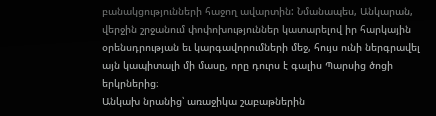բանակցությունների հաջող ավարտին: Նմանապես, Անկարան, վերջին շրջանում փոփոխություններ կատարելով իր հարկային օրենսդրության եւ կարգավորումների մեջ, հույս ունի ներգրավել այն կապիտալի մի մասը, որը դուրս է գալիս Պարսից ծոցի երկրներից։
Անկախ նրանից՝ առաջիկա շաբաթներին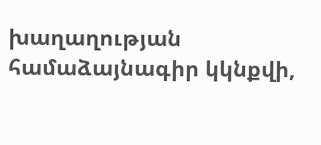խաղաղության համաձայնագիր կկնքվի,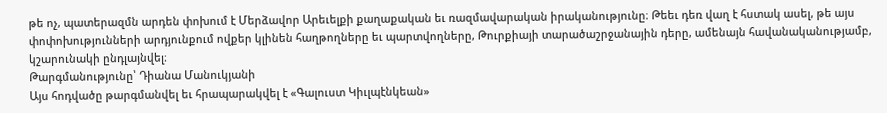թե ոչ, պատերազմն արդեն փոխում է Մերձավոր Արեւելքի քաղաքական եւ ռազմավարական իրականությունը։ Թեեւ դեռ վաղ է հստակ ասել, թե այս փոփոխությունների արդյունքում ովքեր կլինեն հաղթողները եւ պարտվողները, Թուրքիայի տարածաշրջանային դերը, ամենայն հավանականությամբ, կշարունակի ընդլայնվել։
Թարգմանությունը՝ Դիանա Մանուկյանի
Այս հոդվածը թարգմանվել եւ հրապարակվել է «Գալուստ Կիւլպէնկեան»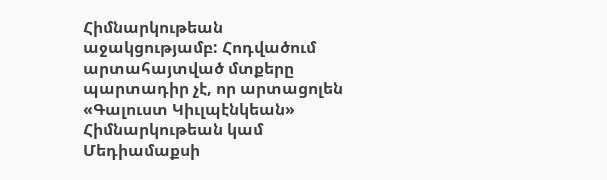Հիմնարկութեան աջակցությամբ: Հոդվածում արտահայտված մտքերը պարտադիր չէ, որ արտացոլեն «Գալուստ Կիւլպէնկեան» Հիմնարկութեան կամ Մեդիամաքսի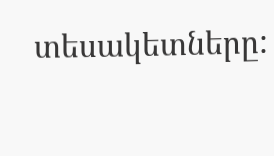տեսակետները: